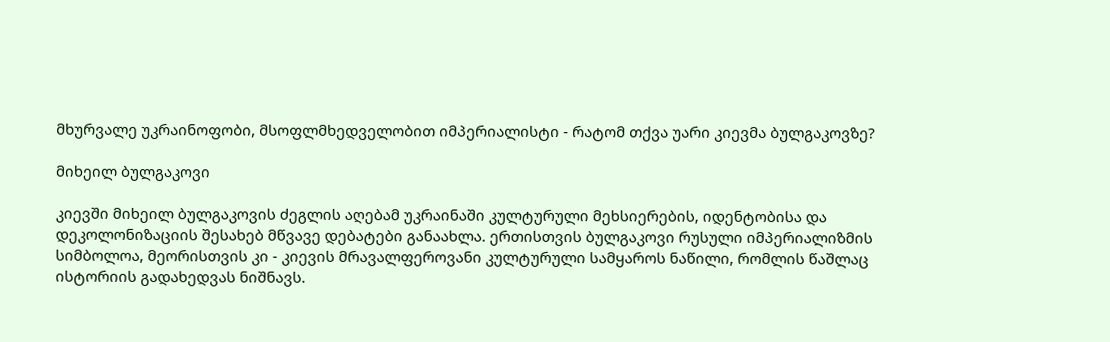მხურვალე უკრაინოფობი, მსოფლმხედველობით იმპერიალისტი - რატომ თქვა უარი კიევმა ბულგაკოვზე?

მიხეილ ბულგაკოვი

კიევში მიხეილ ბულგაკოვის ძეგლის აღებამ უკრაინაში კულტურული მეხსიერების, იდენტობისა და დეკოლონიზაციის შესახებ მწვავე დებატები განაახლა. ერთისთვის ბულგაკოვი რუსული იმპერიალიზმის სიმბოლოა, მეორისთვის კი - კიევის მრავალფეროვანი კულტურული სამყაროს ნაწილი, რომლის წაშლაც ისტორიის გადახედვას ნიშნავს.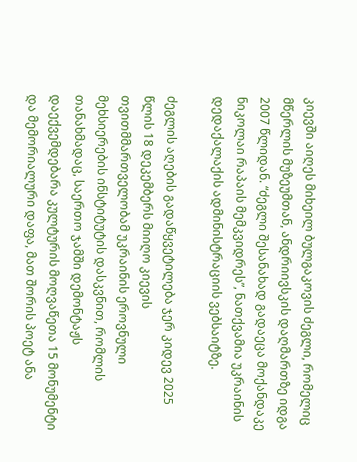კიევში აიღეს მიხეილ ბულგაკოვის ძეგლი, რომელიც მწერლის მუზეუმთან, ანდრიივსკის დაღმართზე იდგა 2007 წლიდან. “ძეგლი შესანახად გადაეცა მოქანდაკე ნიკოლაი რაპაის მემკვიდრეს”, ნათქვამია უკრაინის დედაქალაქის ადმინისტრაციის ვებსაიტზე.

ძეგლის აღების გადაწყვეტილება ჯერ კიდევ 2025 წლის 18 დეკემბერს მიიღო კიევის თვითმმართველობამ უკრაინის ეროვნული მეხსიერების ინსტიტუტის დასკვნით, რომლის თანახმადაც, საერთო ჯამში დემონტაჟს დაექვემდებარა კულტურის მოღვაწეთა 15 მონუმენტი და მემორიალური დაფა, მათ შორის პოეტ ანა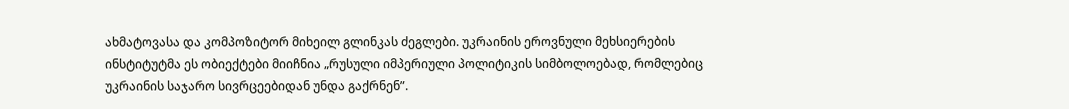ახმატოვასა და კომპოზიტორ მიხეილ გლინკას ძეგლები. უკრაინის ეროვნული მეხსიერების ინსტიტუტმა ეს ობიექტები მიიჩნია „რუსული იმპერიული პოლიტიკის სიმბოლოებად, რომლებიც უკრაინის საჯარო სივრცეებიდან უნდა გაქრნენ”.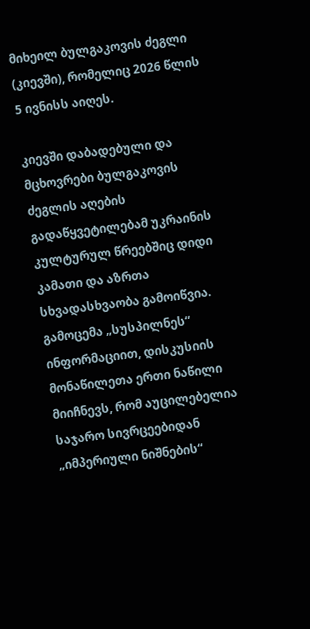მიხეილ ბულგაკოვის ძეგლი (კიევში), რომელიც 2026 წლის 5 ივნისს აიღეს.

კიევში დაბადებული და მცხოვრები ბულგაკოვის ძეგლის აღების გადაწყვეტილებამ უკრაინის კულტურულ წრეებშიც დიდი კამათი და აზრთა სხვადასხვაობა გამოიწვია. გამოცემა „სუსპილნეს“ ინფორმაციით, დისკუსიის მონაწილეთა ერთი ნაწილი მიიჩნევს, რომ აუცილებელია საჯარო სივრცეებიდან „იმპერიული ნიშნების“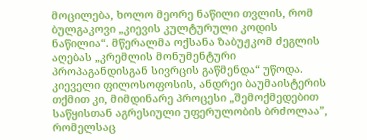მოცილება, ხოლო მეორე ნაწილი თვლის, რომ ბულგაკოვი „კიევის კულტურული კოდის ნაწილია“. მწერალმა ოქსანა ზაბუჟკომ ძეგლის აღებას „კრემლის მონუმენტური პროპაგანდისგან სივრცის გაწმენდა“ უწოდა. კიეველი ფილოსოფოსის, ანდრეი ბაუმაისტერის თქმით კი, მიმდინარე პროცესი „შემოქმედებით საწყისთან აგრესიული უფერულობის ბრძოლაა”, რომელსაც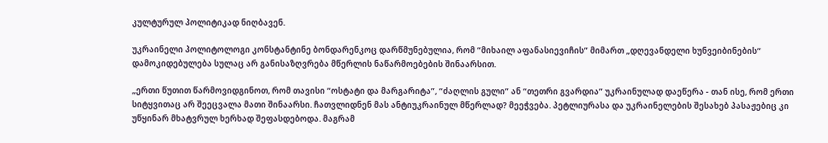კულტურულ პოლიტიკად ნიღბავენ.

უკრაინელი პოლიტოლოგი კონსტანტინე ბონდარენკოც დარწმუნებულია, რომ “მიხაილ აფანასიევიჩის” მიმართ „დღევანდელი ხუნვეიბინების“ დამოკიდებულება სულაც არ განისაზღვრება მწერლის ნაწარმოებების შინაარსით.

„ერთი წუთით წარმოვიდგინოთ, რომ თავისი “ოსტატი და მარგარიტა”, “ძაღლის გული” ან “თეთრი გვარდია” უკრაინულად დაეწერა - თან ისე, რომ ერთი სიტყვითაც არ შეეცვალა მათი შინაარსი. ჩათვლიდნენ მას ანტიუკრაინულ მწერლად? მეეჭვება. პეტლიურასა და უკრაინელების შესახებ პასაჟებიც კი უწყინარ მხატვრულ ხერხად შეფასდებოდა. მაგრამ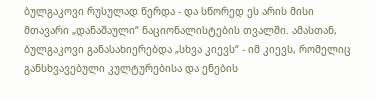ბულგაკოვი რუსულად წერდა - და სწორედ ეს არის მისი მთავარი „დანაშაული“ ნაციონალისტების თვალში. ამასთან, ბულგაკოვი განასახიერებდა „სხვა კიევს“ - იმ კიევს, რომელიც განსხვავებული კულტურებისა და ენების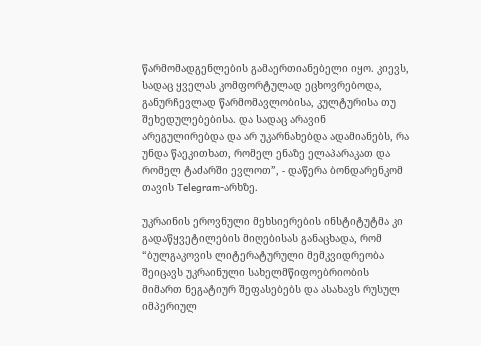წარმომადგენლების გამაერთიანებელი იყო. კიევს, სადაც ყველას კომფორტულად ეცხოვრებოდა, განურჩევლად წარმომავლობისა, კულტურისა თუ შეხედულებებისა. და სადაც არავინ არეგულირებდა და არ უკარნახებდა ადამიანებს, რა უნდა წაეკითხათ, რომელ ენაზე ელაპარაკათ და რომელ ტაძარში ევლოთ”, - დაწერა ბონდარენკომ თავის Telegram-არხზე.

უკრაინის ეროვნული მეხსიერების ინსტიტუტმა კი გადაწყვეტილების მიღებისას განაცხადა, რომ “ბულგაკოვის ლიტერატურული მემკვიდრეობა შეიცავს უკრაინული სახელმწიფოებრიობის მიმართ ნეგატიურ შეფასებებს და ასახავს რუსულ იმპერიულ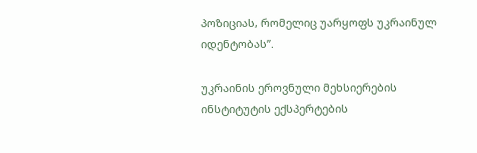პოზიციას, რომელიც უარყოფს უკრაინულ იდენტობას”.

უკრაინის ეროვნული მეხსიერების ინსტიტუტის ექსპერტების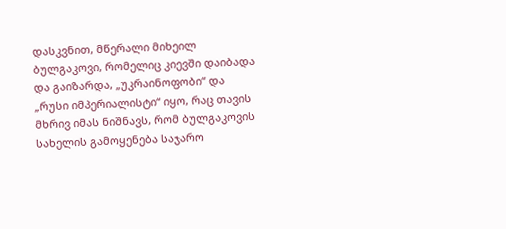დასკვნით, მწერალი მიხეილ ბულგაკოვი, რომელიც კიევში დაიბადა და გაიზარდა, „უკრაინოფობი“ და „რუსი იმპერიალისტი“ იყო, რაც თავის მხრივ იმას ნიშნავს, რომ ბულგაკოვის სახელის გამოყენება საჯარო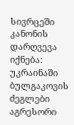სივრცეში კანონის დარღვევა იქნება: უკრაინაში ბულგაკოვის ძეგლები აგრესორი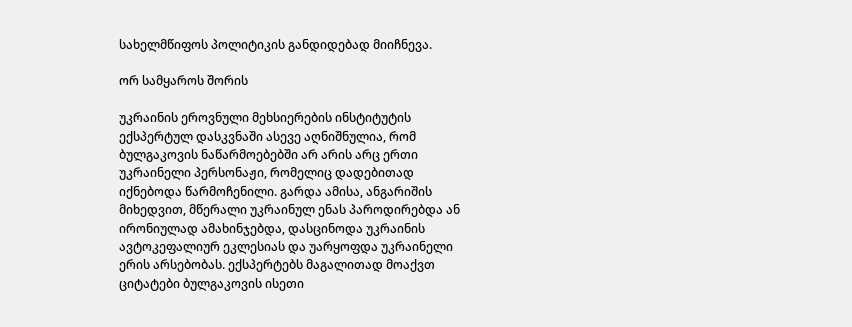სახელმწიფოს პოლიტიკის განდიდებად მიიჩნევა.

ორ სამყაროს შორის

უკრაინის ეროვნული მეხსიერების ინსტიტუტის ექსპერტულ დასკვნაში ასევე აღნიშნულია, რომ ბულგაკოვის ნაწარმოებებში არ არის არც ერთი უკრაინელი პერსონაჟი, რომელიც დადებითად იქნებოდა წარმოჩენილი. გარდა ამისა, ანგარიშის მიხედვით, მწერალი უკრაინულ ენას პაროდირებდა ან ირონიულად ამახინჯებდა, დასცინოდა უკრაინის ავტოკეფალიურ ეკლესიას და უარყოფდა უკრაინელი ერის არსებობას. ექსპერტებს მაგალითად მოაქვთ ციტატები ბულგაკოვის ისეთი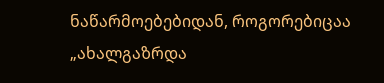ნაწარმოებებიდან, როგორებიცაა „ახალგაზრდა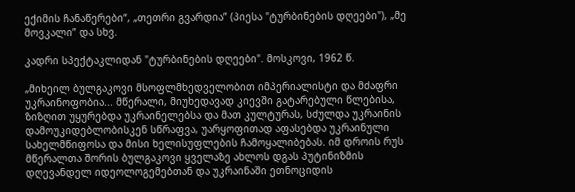ექიმის ჩანაწერები“, „თეთრი გვარდია” (პიესა "ტურბინების დღეები"), „მე მოვკალი” და სხვ.

კადრი სპექტაკლიდან "ტურბინების დღეები". მოსკოვი, 1962 წ.

„მიხეილ ბულგაკოვი მსოფლმხედველობით იმპერიალისტი და მძაფრი უკრაინოფობია... მწერალი, მიუხედავად კიევში გატარებული წლებისა, ზიზღით უყურებდა უკრაინელებსა და მათ კულტურას, სძულდა უკრაინის დამოუკიდებლობისკენ სწრაფვა, უარყოფითად აფასებდა უკრაინული სახელმწიფოსა და მისი ხელისუფლების ჩამოყალიბებას. იმ დროის რუს მწერალთა შორის ბულგაკოვი ყველაზე ახლოს დგას პუტინიზმის დღევანდელ იდეოლოგემებთან და უკრაინაში ეთნოციდის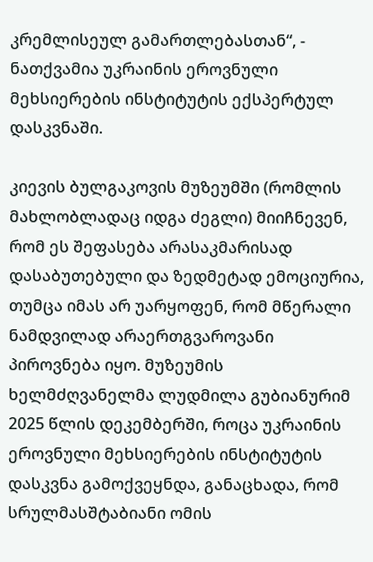კრემლისეულ გამართლებასთან“, - ნათქვამია უკრაინის ეროვნული მეხსიერების ინსტიტუტის ექსპერტულ დასკვნაში.

კიევის ბულგაკოვის მუზეუმში (რომლის მახლობლადაც იდგა ძეგლი) მიიჩნევენ, რომ ეს შეფასება არასაკმარისად დასაბუთებული და ზედმეტად ემოციურია, თუმცა იმას არ უარყოფენ, რომ მწერალი ნამდვილად არაერთგვაროვანი პიროვნება იყო. მუზეუმის ხელმძღვანელმა ლუდმილა გუბიანურიმ 2025 წლის დეკემბერში, როცა უკრაინის ეროვნული მეხსიერების ინსტიტუტის დასკვნა გამოქვეყნდა, განაცხადა, რომ სრულმასშტაბიანი ომის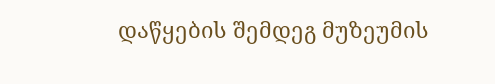დაწყების შემდეგ მუზეუმის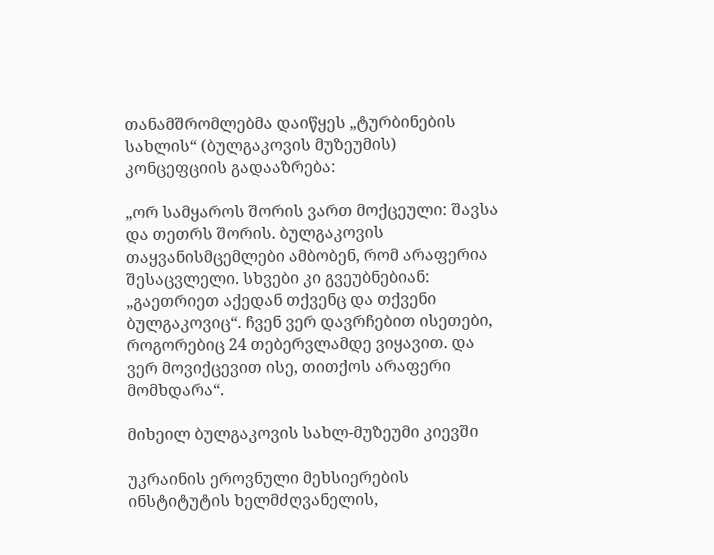თანამშრომლებმა დაიწყეს „ტურბინების სახლის“ (ბულგაკოვის მუზეუმის) კონცეფციის გადააზრება:

„ორ სამყაროს შორის ვართ მოქცეული: შავსა და თეთრს შორის. ბულგაკოვის თაყვანისმცემლები ამბობენ, რომ არაფერია შესაცვლელი. სხვები კი გვეუბნებიან: „გაეთრიეთ აქედან თქვენც და თქვენი ბულგაკოვიც“. ჩვენ ვერ დავრჩებით ისეთები, როგორებიც 24 თებერვლამდე ვიყავით. და ვერ მოვიქცევით ისე, თითქოს არაფერი მომხდარა“.

მიხეილ ბულგაკოვის სახლ-მუზეუმი კიევში

უკრაინის ეროვნული მეხსიერების ინსტიტუტის ხელმძღვანელის,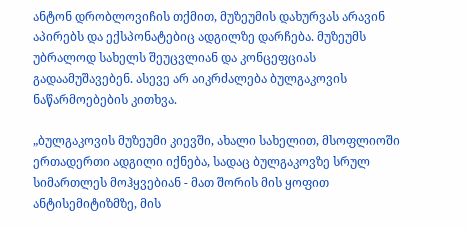ანტონ დრობლოვიჩის თქმით, მუზეუმის დახურვას არავინ აპირებს და ექსპონატებიც ადგილზე დარჩება. მუზეუმს უბრალოდ სახელს შეუცვლიან და კონცეფციას გადაამუშავებენ. ასევე არ აიკრძალება ბულგაკოვის ნაწარმოებების კითხვა.

„ბულგაკოვის მუზეუმი კიევში, ახალი სახელით, მსოფლიოში ერთადერთი ადგილი იქნება, სადაც ბულგაკოვზე სრულ სიმართლეს მოჰყვებიან - მათ შორის მის ყოფით ანტისემიტიზმზე, მის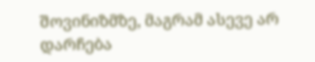შოვინიზმზე, მაგრამ ასევე არ დარჩება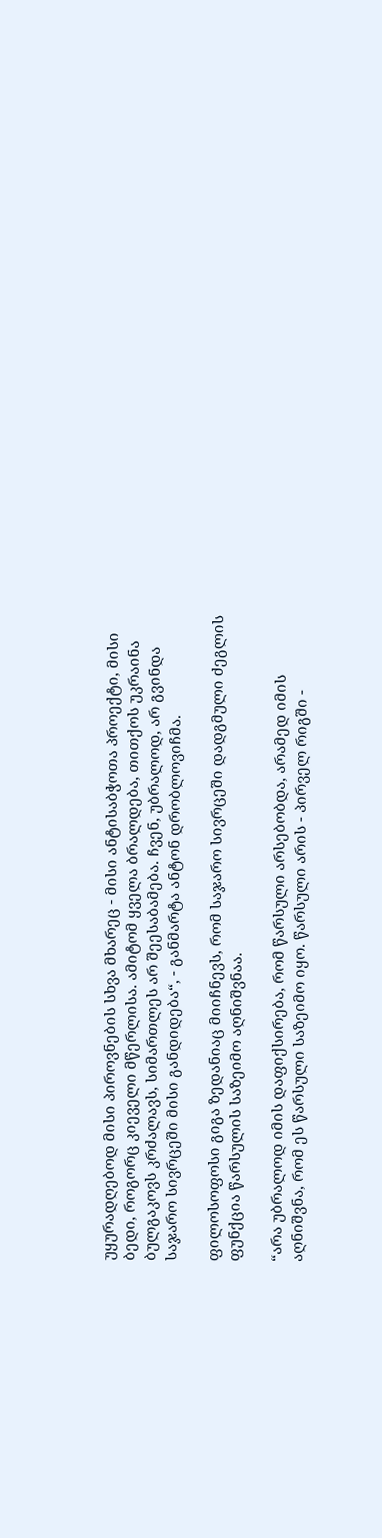უყურადღებოდ მისი პიროვნების სხვა მხარეც - მისი ანტისაბჭოთა პროექტი, მისი ბედი, როგორც კიეველი მწერლისა. ამიტომ ყველა ბრალდება, თითქოს უკრაინა ბულგაკოვს კრძალავს, სიმართლეს არ შეესაბამება. ჩვენ, უბრალოდ, არ გვინდა საჯარო სივრცეში მისი განდიდება“, - განმარტა ანტონ დრობლოვიჩმა.

ფილოსოფოსი გიგა ზედანიაც მიიჩნევს, რომ საჯარო სივრცეში დადგმული ძეგლის ფუნქცია წარსულის საზეიმო აღნიშვნაა.

“არა უბრალოდ იმის დაფიქსირება, რომ წარსული არსებობდა, არამედ იმის აღნიშვნა, რომ ეს წარსული საზეიმო იყო. წარსული არის - პირველ რიგში -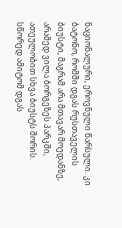ნაციონალური, ეროვნული წარსული. კი ბატონო, რომში დგას რუსთაველის ბიუსტი, მაგრამ არა მთავარ მოედანზე, არამედ ვილა ბორგეზეს პარკში, ათეულობით სხვა ბიუსტს შორის. სწორედ ამიტომ დგას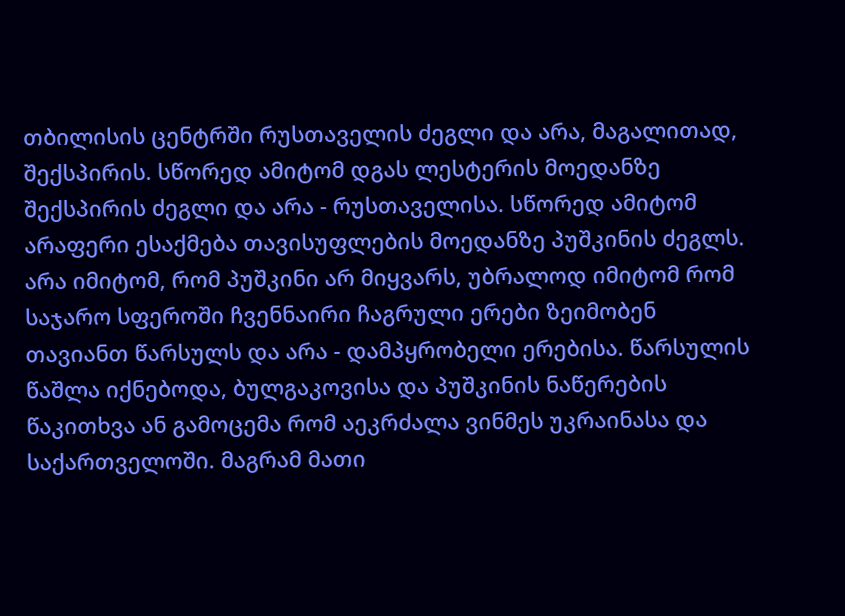თბილისის ცენტრში რუსთაველის ძეგლი და არა, მაგალითად, შექსპირის. სწორედ ამიტომ დგას ლესტერის მოედანზე შექსპირის ძეგლი და არა - რუსთაველისა. სწორედ ამიტომ არაფერი ესაქმება თავისუფლების მოედანზე პუშკინის ძეგლს. არა იმიტომ, რომ პუშკინი არ მიყვარს, უბრალოდ იმიტომ რომ საჯარო სფეროში ჩვენნაირი ჩაგრული ერები ზეიმობენ თავიანთ წარსულს და არა - დამპყრობელი ერებისა. წარსულის წაშლა იქნებოდა, ბულგაკოვისა და პუშკინის ნაწერების წაკითხვა ან გამოცემა რომ აეკრძალა ვინმეს უკრაინასა და საქართველოში. მაგრამ მათი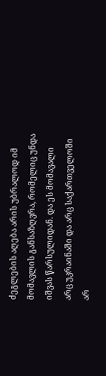ძეგლების აღება არის უბრალოდ იმ მომავლის განსაზღვრა, რომელიც უნდა იშვას წარსულიდან. და ეს მომავალი არც უკრაინაში და არც საქართველოში არ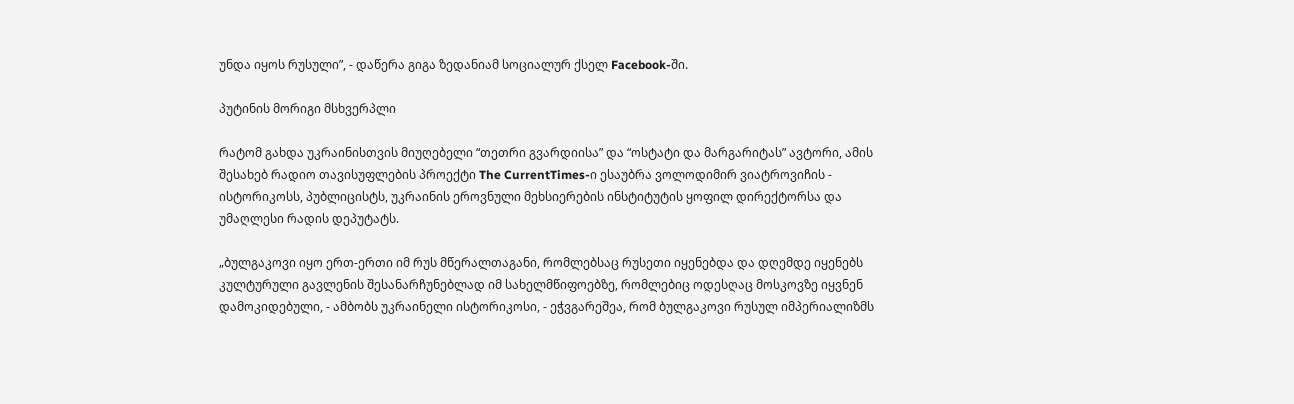უნდა იყოს რუსული”, - დაწერა გიგა ზედანიამ სოციალურ ქსელ Facebook-ში.

პუტინის მორიგი მსხვერპლი

რატომ გახდა უკრაინისთვის მიუღებელი “თეთრი გვარდიისა” და “ოსტატი და მარგარიტას” ავტორი, ამის შესახებ რადიო თავისუფლების პროექტი The CurrentTimes-ი ესაუბრა ვოლოდიმირ ვიატროვიჩის - ისტორიკოსს, პუბლიცისტს, უკრაინის ეროვნული მეხსიერების ინსტიტუტის ყოფილ დირექტორსა და უმაღლესი რადის დეპუტატს.

„ბულგაკოვი იყო ერთ-ერთი იმ რუს მწერალთაგანი, რომლებსაც რუსეთი იყენებდა და დღემდე იყენებს კულტურული გავლენის შესანარჩუნებლად იმ სახელმწიფოებზე, რომლებიც ოდესღაც მოსკოვზე იყვნენ დამოკიდებული, - ამბობს უკრაინელი ისტორიკოსი, - ეჭვგარეშეა, რომ ბულგაკოვი რუსულ იმპერიალიზმს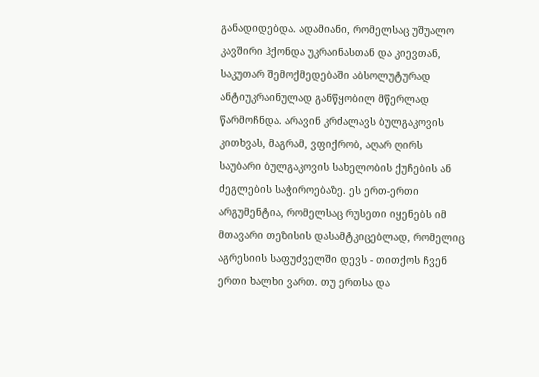განადიდებდა. ადამიანი, რომელსაც უშუალო კავშირი ჰქონდა უკრაინასთან და კიევთან, საკუთარ შემოქმედებაში აბსოლუტურად ანტიუკრაინულად განწყობილ მწერლად წარმოჩნდა. არავინ კრძალავს ბულგაკოვის კითხვას, მაგრამ, ვფიქრობ, აღარ ღირს საუბარი ბულგაკოვის სახელობის ქუჩების ან ძეგლების საჭიროებაზე. ეს ერთ-ერთი არგუმენტია, რომელსაც რუსეთი იყენებს იმ მთავარი თეზისის დასამტკიცებლად, რომელიც აგრესიის საფუძველში დევს - თითქოს ჩვენ ერთი ხალხი ვართ. თუ ერთსა და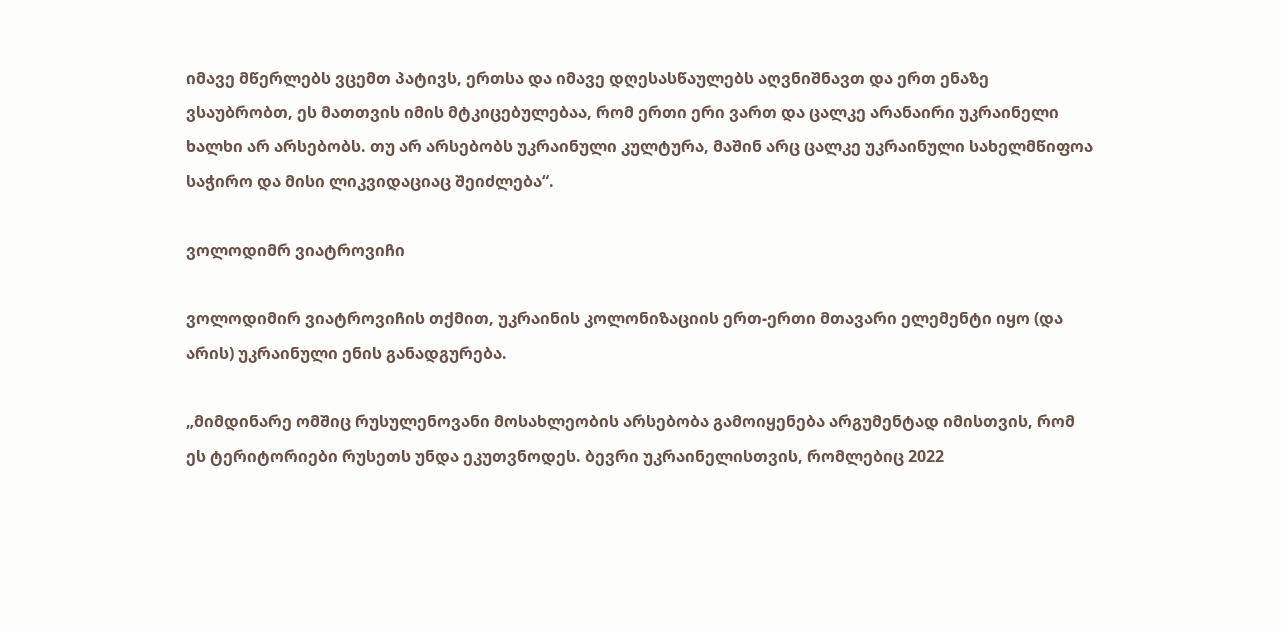იმავე მწერლებს ვცემთ პატივს, ერთსა და იმავე დღესასწაულებს აღვნიშნავთ და ერთ ენაზე ვსაუბრობთ, ეს მათთვის იმის მტკიცებულებაა, რომ ერთი ერი ვართ და ცალკე არანაირი უკრაინელი ხალხი არ არსებობს. თუ არ არსებობს უკრაინული კულტურა, მაშინ არც ცალკე უკრაინული სახელმწიფოა საჭირო და მისი ლიკვიდაციაც შეიძლება“.

ვოლოდიმრ ვიატროვიჩი

ვოლოდიმირ ვიატროვიჩის თქმით, უკრაინის კოლონიზაციის ერთ-ერთი მთავარი ელემენტი იყო (და არის) უკრაინული ენის განადგურება.

„მიმდინარე ომშიც რუსულენოვანი მოსახლეობის არსებობა გამოიყენება არგუმენტად იმისთვის, რომ ეს ტერიტორიები რუსეთს უნდა ეკუთვნოდეს. ბევრი უკრაინელისთვის, რომლებიც 2022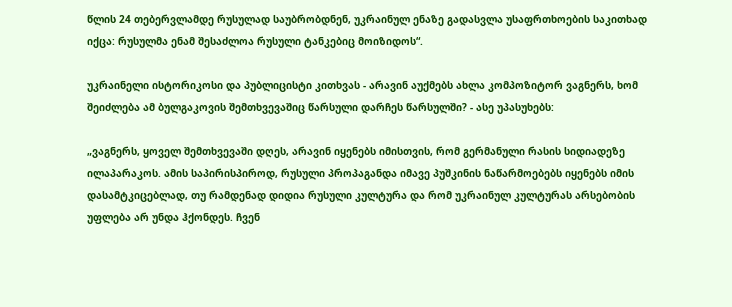წლის 24 თებერვლამდე რუსულად საუბრობდნენ, უკრაინულ ენაზე გადასვლა უსაფრთხოების საკითხად იქცა: რუსულმა ენამ შესაძლოა რუსული ტანკებიც მოიზიდოს“.

უკრაინელი ისტორიკოსი და პუბლიცისტი კითხვას - არავინ აუქმებს ახლა კომპოზიტორ ვაგნერს, ხომ შეიძლება ამ ბულგაკოვის შემთხვევაშიც წარსული დარჩეს წარსულში? - ასე უპასუხებს:

„ვაგნერს, ყოველ შემთხვევაში დღეს, არავინ იყენებს იმისთვის, რომ გერმანული რასის სიდიადეზე ილაპარაკოს. ამის საპირისპიროდ, რუსული პროპაგანდა იმავე პუშკინის ნაწარმოებებს იყენებს იმის დასამტკიცებლად, თუ რამდენად დიდია რუსული კულტურა და რომ უკრაინულ კულტურას არსებობის უფლება არ უნდა ჰქონდეს. ჩვენ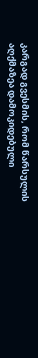კარგად გვესმის, რომ წარსულის აღქმაზეა დამოკიდებული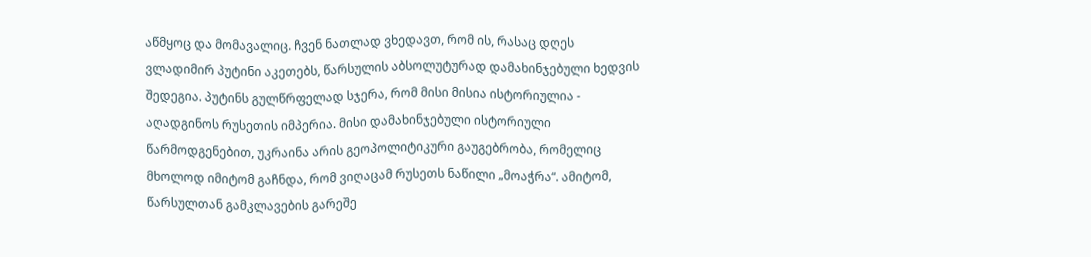აწმყოც და მომავალიც. ჩვენ ნათლად ვხედავთ, რომ ის, რასაც დღეს ვლადიმირ პუტინი აკეთებს, წარსულის აბსოლუტურად დამახინჯებული ხედვის შედეგია. პუტინს გულწრფელად სჯერა, რომ მისი მისია ისტორიულია - აღადგინოს რუსეთის იმპერია. მისი დამახინჯებული ისტორიული წარმოდგენებით, უკრაინა არის გეოპოლიტიკური გაუგებრობა, რომელიც მხოლოდ იმიტომ გაჩნდა, რომ ვიღაცამ რუსეთს ნაწილი „მოაჭრა“. ამიტომ, წარსულთან გამკლავების გარეშე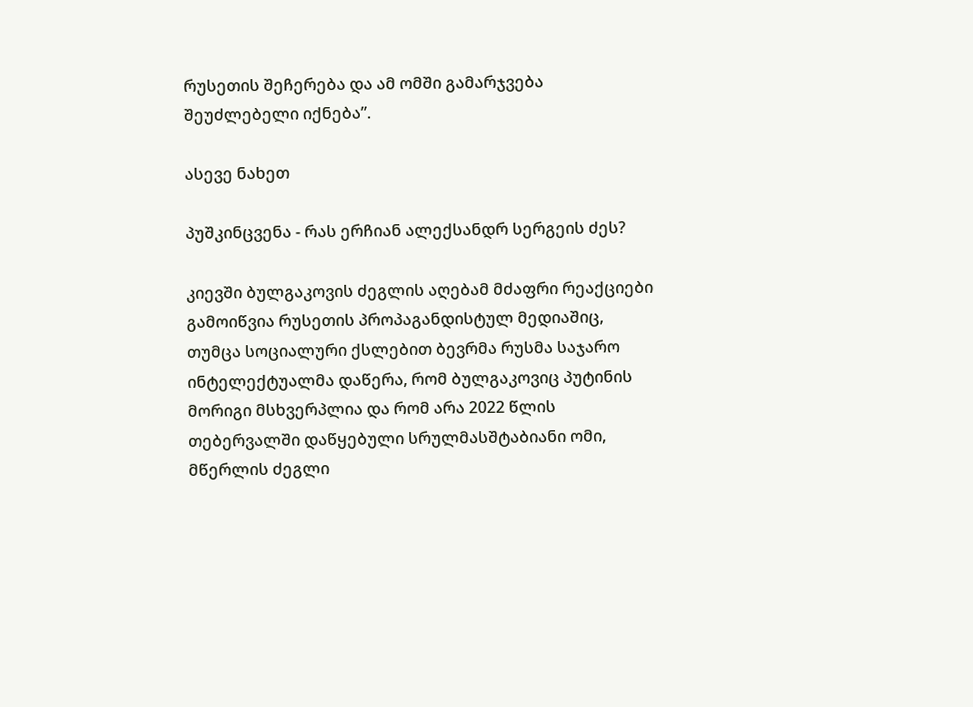რუსეთის შეჩერება და ამ ომში გამარჯვება შეუძლებელი იქნება”.

ასევე ნახეთ

პუშკინცვენა - რას ერჩიან ალექსანდრ სერგეის ძეს?

კიევში ბულგაკოვის ძეგლის აღებამ მძაფრი რეაქციები გამოიწვია რუსეთის პროპაგანდისტულ მედიაშიც, თუმცა სოციალური ქსლებით ბევრმა რუსმა საჯარო ინტელექტუალმა დაწერა, რომ ბულგაკოვიც პუტინის მორიგი მსხვერპლია და რომ არა 2022 წლის თებერვალში დაწყებული სრულმასშტაბიანი ომი, მწერლის ძეგლი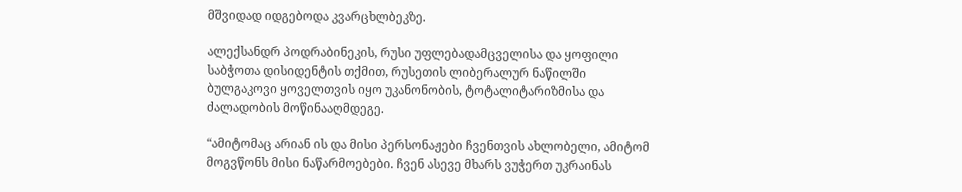მშვიდად იდგებოდა კვარცხლბეკზე.

ალექსანდრ პოდრაბინეკის, რუსი უფლებადამცველისა და ყოფილი საბჭოთა დისიდენტის თქმით, რუსეთის ლიბერალურ ნაწილში ბულგაკოვი ყოველთვის იყო უკანონობის, ტოტალიტარიზმისა და ძალადობის მოწინააღმდეგე.

“ამიტომაც არიან ის და მისი პერსონაჟები ჩვენთვის ახლობელი, ამიტომ მოგვწონს მისი ნაწარმოებები. ჩვენ ასევე მხარს ვუჭერთ უკრაინას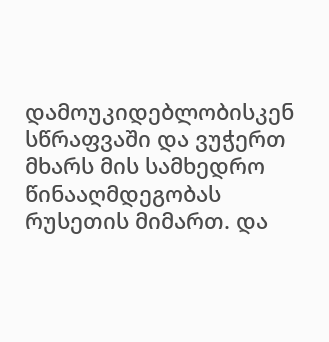დამოუკიდებლობისკენ სწრაფვაში და ვუჭერთ მხარს მის სამხედრო წინააღმდეგობას რუსეთის მიმართ. და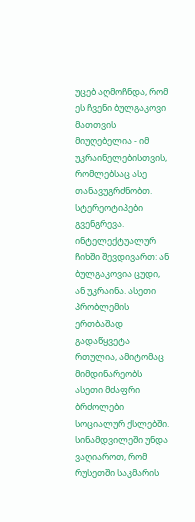უცებ აღმოჩნდა, რომ ეს ჩვენი ბულგაკოვი მათთვის მიუღებელია - იმ უკრაინელებისთვის, რომლებსაც ასე თანავუგრძნობთ. სტერეოტიპები გვენგრევა. ინტელექტუალურ ჩიხში შევდივართ: ან ბულგაკოვია ცუდი, ან უკრაინა. ასეთი პრობლემის ერთბაშად გადაწყვეტა რთულია, ამიტომაც მიმდინარეობს ასეთი მძაფრი ბრძოლები სოციალურ ქსლებში. სინამდვილეში უნდა ვაღიაროთ, რომ რუსეთში საკმარის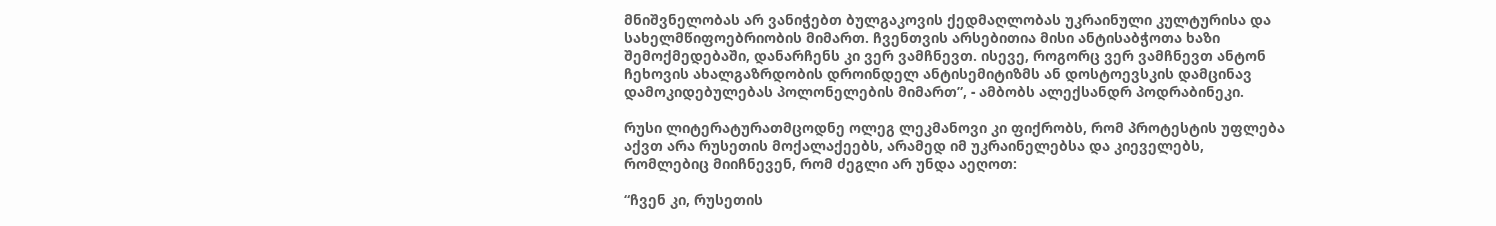მნიშვნელობას არ ვანიჭებთ ბულგაკოვის ქედმაღლობას უკრაინული კულტურისა და სახელმწიფოებრიობის მიმართ. ჩვენთვის არსებითია მისი ანტისაბჭოთა ხაზი შემოქმედებაში, დანარჩენს კი ვერ ვამჩნევთ. ისევე, როგორც ვერ ვამჩნევთ ანტონ ჩეხოვის ახალგაზრდობის დროინდელ ანტისემიტიზმს ან დოსტოევსკის დამცინავ დამოკიდებულებას პოლონელების მიმართ”, - ამბობს ალექსანდრ პოდრაბინეკი.

რუსი ლიტერატურათმცოდნე ოლეგ ლეკმანოვი კი ფიქრობს, რომ პროტესტის უფლება აქვთ არა რუსეთის მოქალაქეებს, არამედ იმ უკრაინელებსა და კიეველებს, რომლებიც მიიჩნევენ, რომ ძეგლი არ უნდა აეღოთ:

“ჩვენ კი, რუსეთის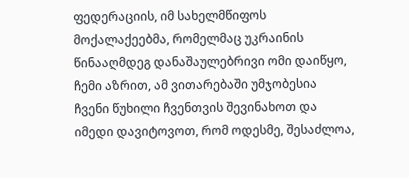ფედერაციის, იმ სახელმწიფოს მოქალაქეებმა, რომელმაც უკრაინის წინააღმდეგ დანაშაულებრივი ომი დაიწყო, ჩემი აზრით, ამ ვითარებაში უმჯობესია ჩვენი წუხილი ჩვენთვის შევინახოთ და იმედი დავიტოვოთ, რომ ოდესმე, შესაძლოა,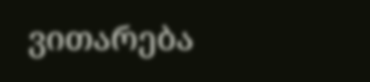ვითარება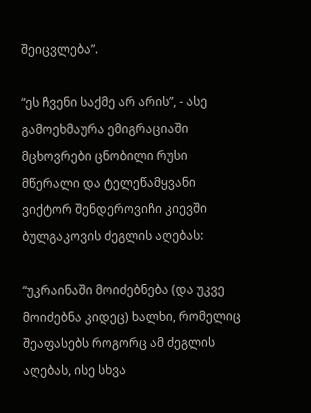შეიცვლება”.

“ეს ჩვენი საქმე არ არის”, - ასე გამოეხმაურა ემიგრაციაში მცხოვრები ცნობილი რუსი მწერალი და ტელეწამყვანი ვიქტორ შენდეროვიჩი კიევში ბულგაკოვის ძეგლის აღებას:

“უკრაინაში მოიძებნება (და უკვე მოიძებნა კიდეც) ხალხი, რომელიც შეაფასებს როგორც ამ ძეგლის აღებას, ისე სხვა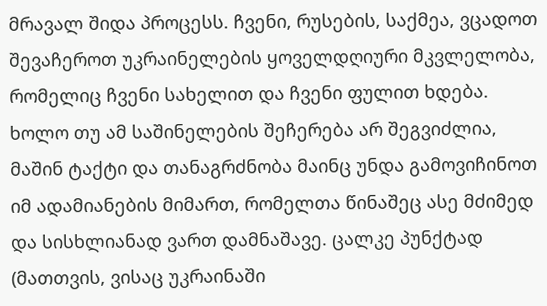მრავალ შიდა პროცესს. ჩვენი, რუსების, საქმეა, ვცადოთ შევაჩეროთ უკრაინელების ყოველდღიური მკვლელობა, რომელიც ჩვენი სახელით და ჩვენი ფულით ხდება. ხოლო თუ ამ საშინელების შეჩერება არ შეგვიძლია, მაშინ ტაქტი და თანაგრძნობა მაინც უნდა გამოვიჩინოთ იმ ადამიანების მიმართ, რომელთა წინაშეც ასე მძიმედ და სისხლიანად ვართ დამნაშავე. ცალკე პუნქტად (მათთვის, ვისაც უკრაინაში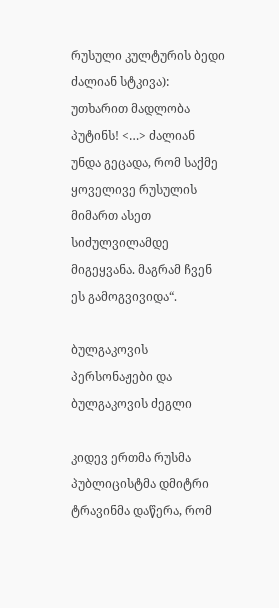რუსული კულტურის ბედი ძალიან სტკივა): უთხარით მადლობა პუტინს! <…> ძალიან უნდა გეცადა, რომ საქმე ყოველივე რუსულის მიმართ ასეთ სიძულვილამდე მიგეყვანა. მაგრამ ჩვენ ეს გამოგვივიდა“.

ბულგაკოვის პერსონაჟები და ბულგაკოვის ძეგლი

კიდევ ერთმა რუსმა პუბლიცისტმა დმიტრი ტრავინმა დაწერა, რომ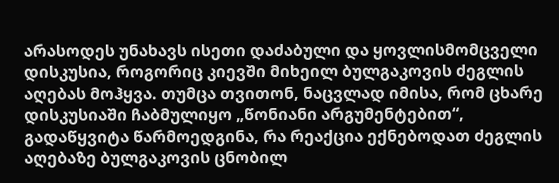არასოდეს უნახავს ისეთი დაძაბული და ყოვლისმომცველი დისკუსია, როგორიც კიევში მიხეილ ბულგაკოვის ძეგლის აღებას მოჰყვა. თუმცა თვითონ, ნაცვლად იმისა, რომ ცხარე დისკუსიაში ჩაბმულიყო „წონიანი არგუმენტებით“, გადაწყვიტა წარმოედგინა, რა რეაქცია ექნებოდათ ძეგლის აღებაზე ბულგაკოვის ცნობილ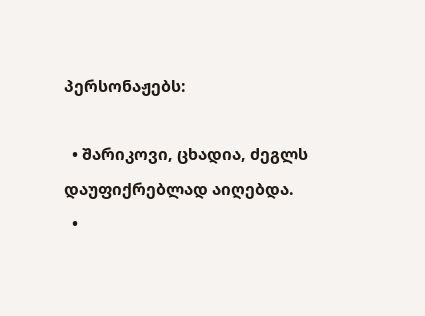პერსონაჟებს:

  • შარიკოვი, ცხადია, ძეგლს დაუფიქრებლად აიღებდა.
  •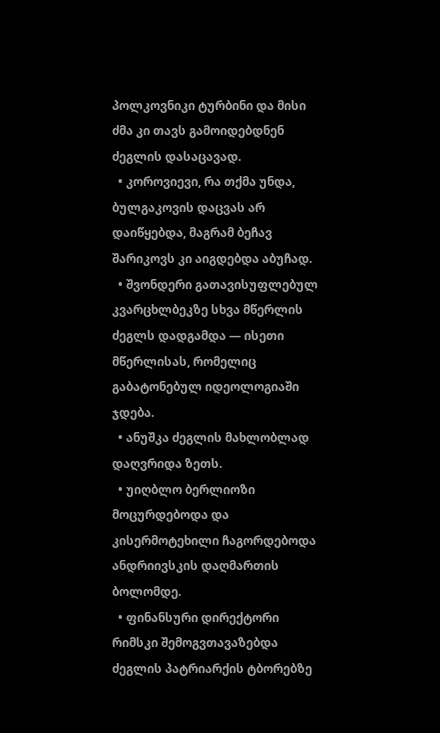პოლკოვნიკი ტურბინი და მისი ძმა კი თავს გამოიდებდნენ ძეგლის დასაცავად.
  • კოროვიევი, რა თქმა უნდა, ბულგაკოვის დაცვას არ დაიწყებდა, მაგრამ ბეჩავ შარიკოვს კი აიგდებდა აბუჩად.
  • შვონდერი გათავისუფლებულ კვარცხლბეკზე სხვა მწერლის ძეგლს დადგამდა — ისეთი მწერლისას, რომელიც გაბატონებულ იდეოლოგიაში ჯდება.
  • ანუშკა ძეგლის მახლობლად დაღვრიდა ზეთს.
  • უიღბლო ბერლიოზი მოცურდებოდა და კისერმოტეხილი ჩაგორდებოდა ანდრიივსკის დაღმართის ბოლომდე.
  • ფინანსური დირექტორი რიმსკი შემოგვთავაზებდა ძეგლის პატრიარქის ტბორებზე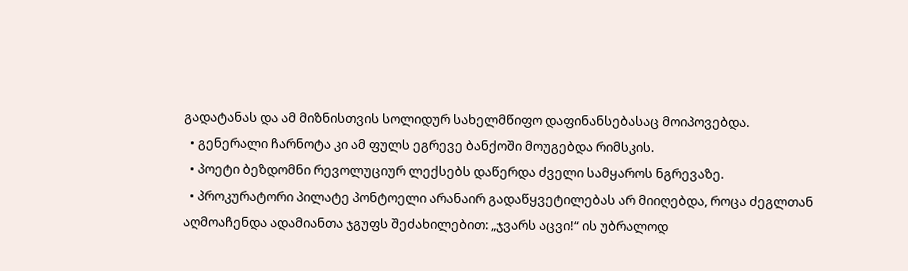გადატანას და ამ მიზნისთვის სოლიდურ სახელმწიფო დაფინანსებასაც მოიპოვებდა.
  • გენერალი ჩარნოტა კი ამ ფულს ეგრევე ბანქოში მოუგებდა რიმსკის.
  • პოეტი ბეზდომნი რევოლუციურ ლექსებს დაწერდა ძველი სამყაროს ნგრევაზე.
  • პროკურატორი პილატე პონტოელი არანაირ გადაწყვეტილებას არ მიიღებდა, როცა ძეგლთან აღმოაჩენდა ადამიანთა ჯგუფს შეძახილებით: „ჯვარს აცვი!“ ის უბრალოდ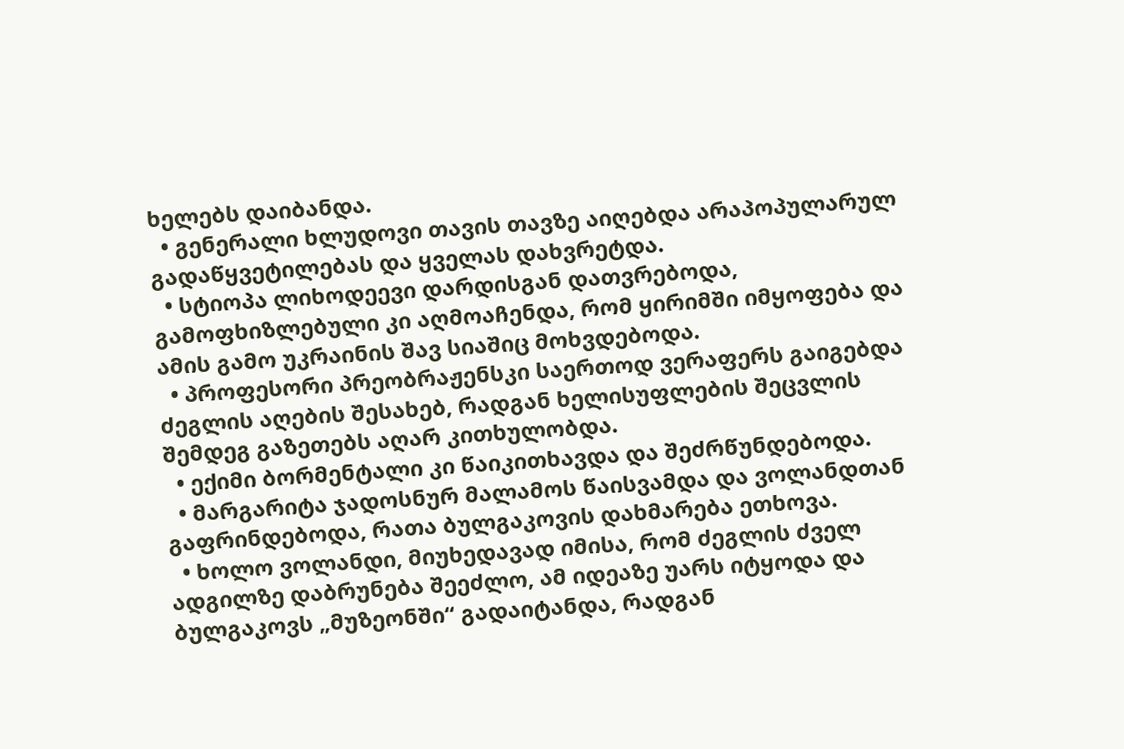ხელებს დაიბანდა.
  • გენერალი ხლუდოვი თავის თავზე აიღებდა არაპოპულარულ გადაწყვეტილებას და ყველას დახვრეტდა.
  • სტიოპა ლიხოდეევი დარდისგან დათვრებოდა, გამოფხიზლებული კი აღმოაჩენდა, რომ ყირიმში იმყოფება და ამის გამო უკრაინის შავ სიაშიც მოხვდებოდა.
  • პროფესორი პრეობრაჟენსკი საერთოდ ვერაფერს გაიგებდა ძეგლის აღების შესახებ, რადგან ხელისუფლების შეცვლის შემდეგ გაზეთებს აღარ კითხულობდა.
  • ექიმი ბორმენტალი კი წაიკითხავდა და შეძრწუნდებოდა.
  • მარგარიტა ჯადოსნურ მალამოს წაისვამდა და ვოლანდთან გაფრინდებოდა, რათა ბულგაკოვის დახმარება ეთხოვა.
  • ხოლო ვოლანდი, მიუხედავად იმისა, რომ ძეგლის ძველ ადგილზე დაბრუნება შეეძლო, ამ იდეაზე უარს იტყოდა და ბულგაკოვს „მუზეონში“ გადაიტანდა, რადგან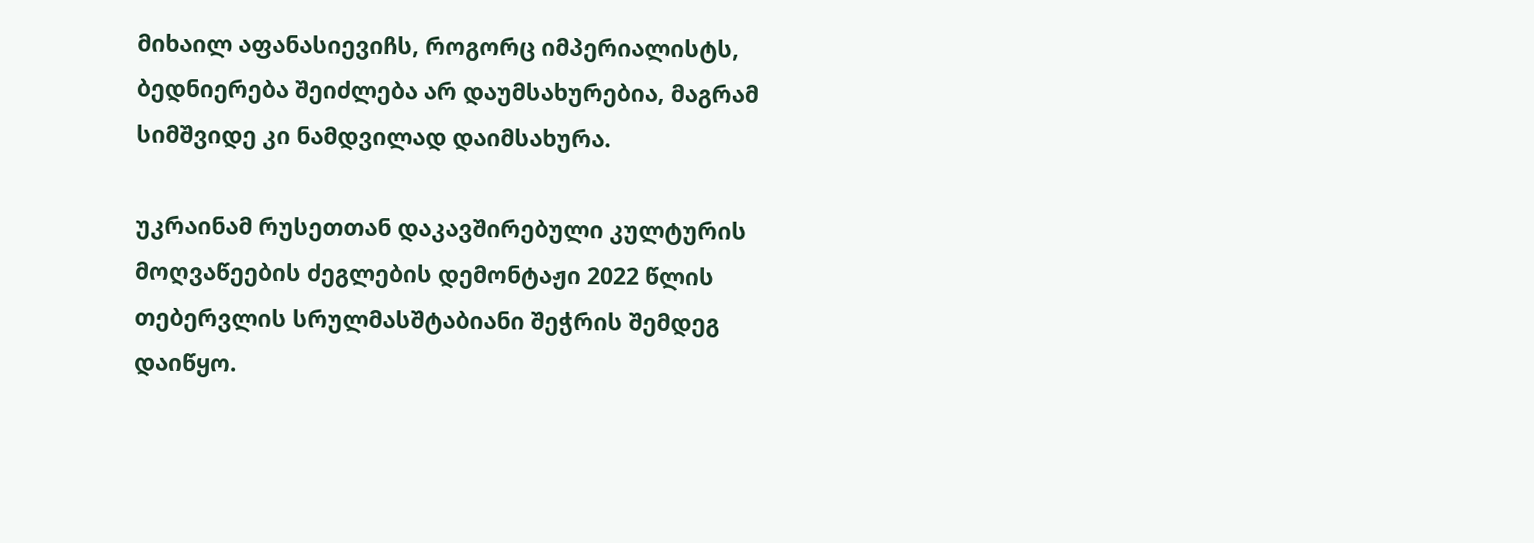მიხაილ აფანასიევიჩს, როგორც იმპერიალისტს, ბედნიერება შეიძლება არ დაუმსახურებია, მაგრამ სიმშვიდე კი ნამდვილად დაიმსახურა.

უკრაინამ რუსეთთან დაკავშირებული კულტურის მოღვაწეების ძეგლების დემონტაჟი 2022 წლის თებერვლის სრულმასშტაბიანი შეჭრის შემდეგ დაიწყო.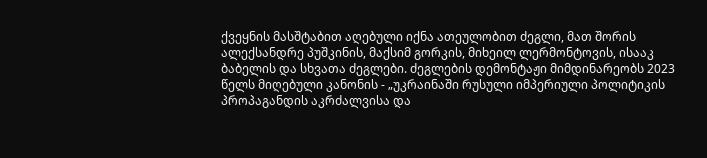ქვეყნის მასშტაბით აღებული იქნა ათეულობით ძეგლი, მათ შორის ალექსანდრე პუშკინის, მაქსიმ გორკის, მიხეილ ლერმონტოვის, ისააკ ბაბელის და სხვათა ძეგლები. ძეგლების დემონტაჟი მიმდინარეობს 2023 წელს მიღებული კანონის - „უკრაინაში რუსული იმპერიული პოლიტიკის პროპაგანდის აკრძალვისა და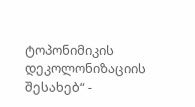ტოპონიმიკის დეკოლონიზაციის შესახებ“ -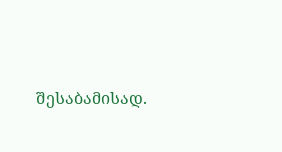შესაბამისად.